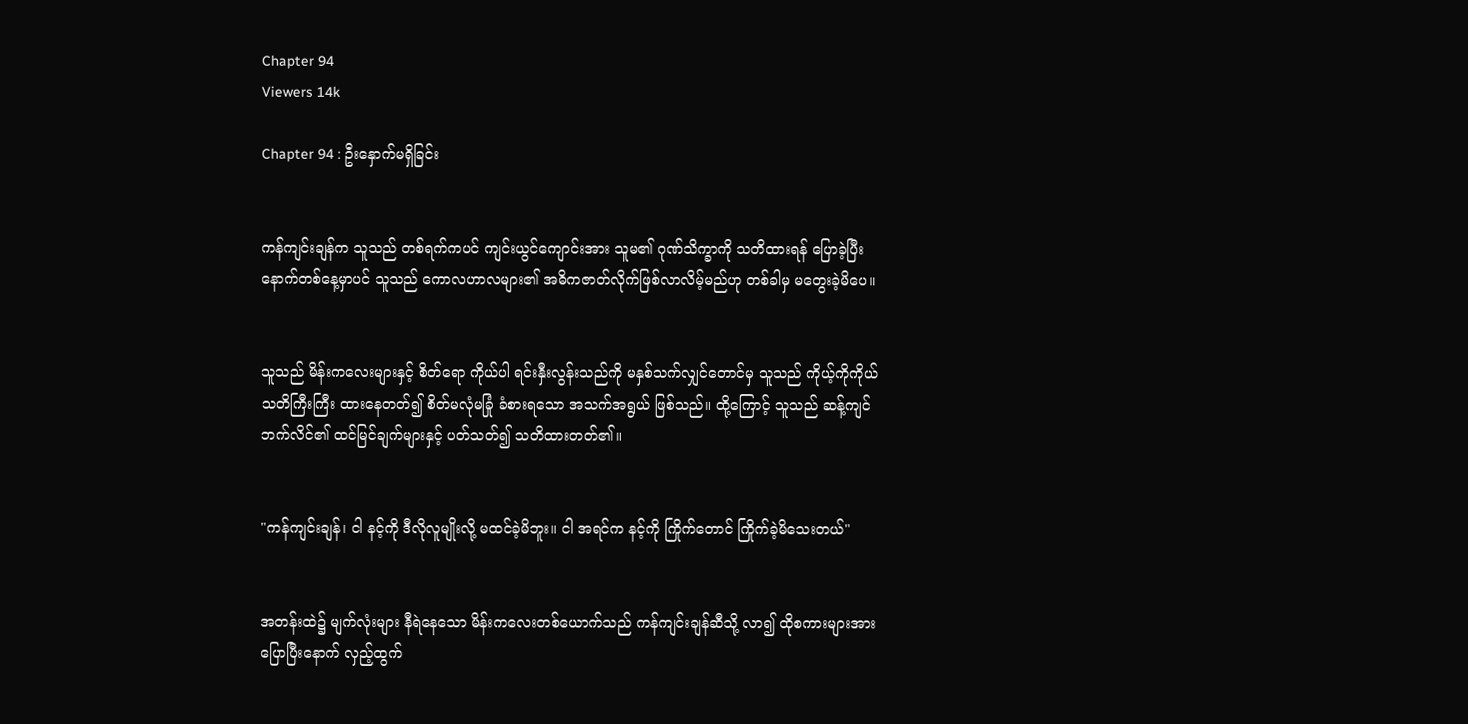Chapter 94
Viewers 14k

Chapter 94 : ဦးနှောက်မရှိခြင်း


ကန်ကျင်းချန်က သူသည် တစ်ရက်ကပင် ကျင်းယွင်ကျောင်းအား သူမ၏ ဂုဏ်သိက္ခာကို သတိထားရန် ပြောခဲ့ပြီး နောက်တစ်နေ့မှာပင် သူသည် ကောလဟာလများ၏ အဓိကဇာတ်လိုက်ဖြစ်လာလိမ့်မည်ဟု တစ်ခါမှ မတွေးခဲ့မိပေ။


သူသည် မိန်းကလေးများနှင့် စိတ်ရော ကိုယ်ပါ ရင်းနှီးလွန်းသည်ကို မနှစ်သက်လျှင်တောင်မှ သူသည် ကိုယ့်ကိုကိုယ် သတိကြီးကြီး ထားနေတတ်၍ စိတ်မလုံမခြုံ ခံစားရသော အသက်အရွယ် ဖြစ်သည်။ ထို့ကြောင့် သူသည် ဆန့်ကျင်ဘက်လိင်၏ ထင်မြင်ချက်များနှင့် ပတ်သတ်၍ သတိထားတတ်၏။


"ကန်ကျင်းချန်၊ ငါ နင့်ကို ဒီလိုလူမျိုးလို့ မထင်ခဲ့မိဘူး။ ငါ အရင်က နင့်ကို ကြိုက်တောင် ကြိုက်ခဲ့မိသေးတယ်"


အတန်းထဲ၌ မျက်လုံးများ နီရဲနေသော မိန်းကလေးတစ်ယောက်သည် ကန်ကျင်းချန်ဆီသို့ လာ၍ ထိုစကားများအား ပြောပြီးနောက် လှည့်ထွက်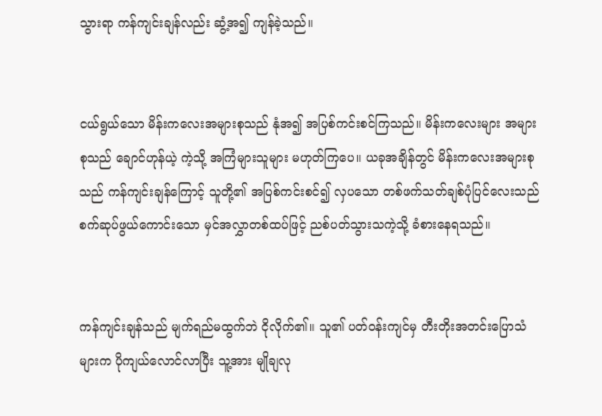သွားရာ ကန်ကျင်းချန်လည်း ဆွံ့အ၍ ကျန်ခဲ့သည်။


ငယ်ရွယ်သော မိန်းကလေးအများစုသည် နုံအ၍ အပြစ်ကင်းစင်ကြသည်။ မိန်းကလေးများ အများစုသည် ချောင်ဟုန်ယဲ့ ကဲ့သို့ အကြံများသူများ မဟုတ်ကြပေ။ ယခုအချိန်တွင် မိန်းကလေးအများစုသည် ကန်ကျင်းချန်ကြောင့် သူတို့၏ အပြစ်ကင်းစင်၍ လှပသော တစ်ဖက်သတ်ချစ်ပုံပြင်လေးသည် စက်ဆုပ်ဖွယ်ကောင်းသော မှင်အလွှာတစ်ထပ်ဖြင့် ညစ်ပတ်သွားသကဲ့သို့ ခံစားနေရသည်။


ကန်ကျင်းချန်သည် မျက်ရည်မထွက်ဘဲ ငိုလိုက်၏။ သူ၏ ပတ်ဝန်းကျင်မှ တီးတိုးအတင်းပြောသံများက ပိုကျယ်လောင်လာပြီး သူ့အား မျိုချလု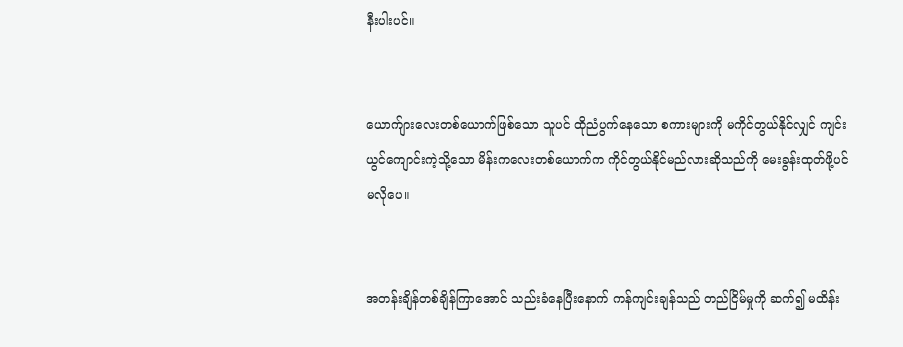နီးပါးပင်။


ယောက်ျားလေးတစ်ယောက်ဖြစ်သော သူပင် ထိုညံပွက်နေသော စကားများကို မကိုင်တွယ်နိုင်လျှင် ကျင်းယွင်ကျောင်းကဲ့သို့သော မိန်းကလေးတစ်ယောက်က ကိုင်တွယ်နိုင်မည်လားဆိုသည်ကို မေးခွန်းထုတ်ဖို့ပင် မလိုပေ။


အတန်းချိန်တစ်ချိန်ကြာအောင် သည်းခံနေပြီးနောက် ကန်ကျင်းချန်သည် တည်ငြိမ်မှုကို ဆက်၍ မထိန်း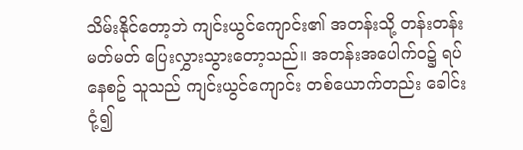သိမ်းနိုင်တော့ဘဲ ကျင်းယွင်ကျောင်း၏ အတန်းသို့ တန်းတန်းမတ်မတ် ပြေးလွှားသွားတော့သည်။ အတန်းအပေါက်ဝ၌ ရပ်နေစဥ် သူသည် ကျင်းယွင်ကျောင်း တစ်ယောက်တည်း ခေါင်းငုံ့၍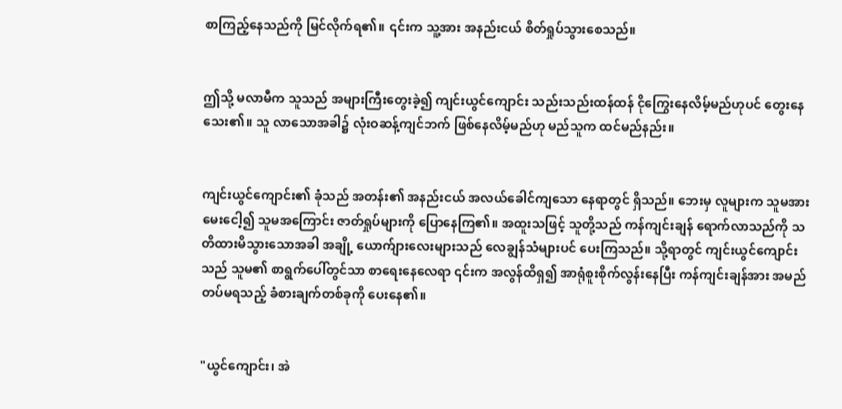စာကြည့်နေသည်ကို မြင်လိုက်ရ၏။ ၎င်းက သူ့အား အနည်းငယ် စိတ်ရှုပ်သွားစေသည်။


ဤသို့ မလာမီက သူသည် အများကြီးတွေးခဲ့၍ ကျင်းယွင်ကျောင်း သည်းသည်းထန်ထန် ငိုကြွေးနေလိမ့်မည်ဟုပင် တွေးနေသေး၏။ သူ လာသောအခါ၌ လုံးဝဆန့်ကျင်ဘက် ဖြစ်နေလိမ့်မည်ဟု မည်သူက ထင်မည်နည်း။


ကျင်းယွင်ကျောင်း၏ ခုံသည် အတန်း၏ အနည်းငယ် အလယ်ခေါင်ကျသော နေရာတွင် ရှိသည်။ ဘေးမှ လူများက သူမအား မေးငေါ့၍ သူမအကြောင်း ဇာတ်ရှုပ်များကို ပြောနေကြ၏။ အထူးသဖြင့် သူတို့သည် ကန်ကျင်းချန် ရောက်လာသည်ကို သတိထားမိသွားသောအခါ အချို့ ယောက်ျားလေးများသည် လေချွန်သံများပင် ပေးကြသည်။ သို့ရာတွင် ကျင်းယွင်ကျောင်းသည် သူမ၏ စာရွက်ပေါ်တွင်သာ စာရေးနေလေရာ ၎င်းက အလွန်ထိရှ၍ အာရုံစူးစိုက်လွန်းနေပြီး ကန်ကျင်းချန်အား အမည်တပ်မရသည့် ခံစားချက်တစ်ခုကို ပေးနေ၏။


"ယွင်ကျောင်း၊ အဲ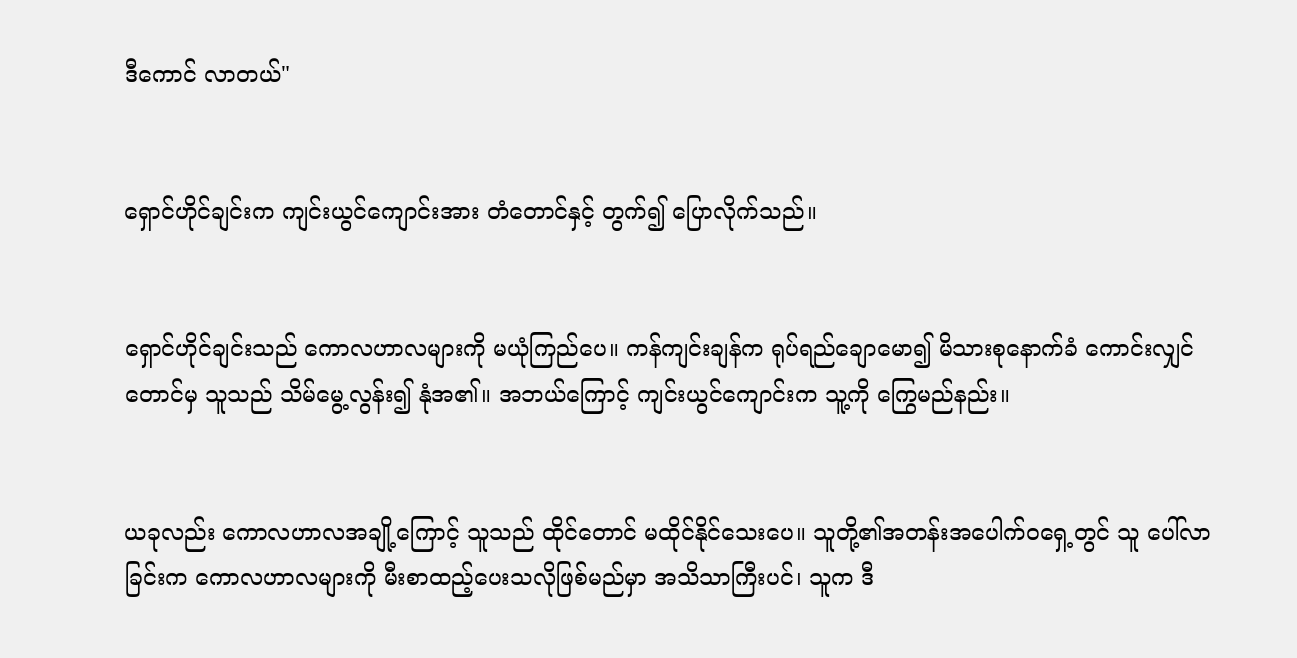ဒီကောင် လာတယ်"


ရှောင်ဟိုင်ချင်းက ကျင်းယွင်ကျောင်းအား တံတောင်နှင့် တွက်၍ ပြောလိုက်သည်။


ရှောင်ဟိုင်ချင်းသည် ကောလဟာလများကို မယုံကြည်ပေ။ ကန်ကျင်းချန်က ရုပ်ရည်ချောမော၍ မိသားစုနောက်ခံ ကောင်းလျှင်တောင်မှ သူသည် သိမ်မွေ့လွန်း၍ နုံအ၏။ အဘယ်ကြောင့် ကျင်းယွင်ကျောင်းက သူ့ကို ကြွေမည်နည်း။


ယခုလည်း ကောလဟာလအချို့ကြောင့် သူသည် ထိုင်တောင် မထိုင်နိုင်သေးပေ။ သူတို့၏အတန်းအပေါက်ဝရှေ့တွင် သူ ပေါ်လာခြင်းက ကောလဟာလများကို မီးစာထည့်ပေးသလိုဖြစ်မည်မှာ အသိသာကြီးပင်၊ သူက ဒီ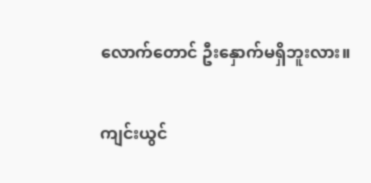လောက်တောင် ဦးနှောက်မရှိဘူးလား။


ကျင်းယွင်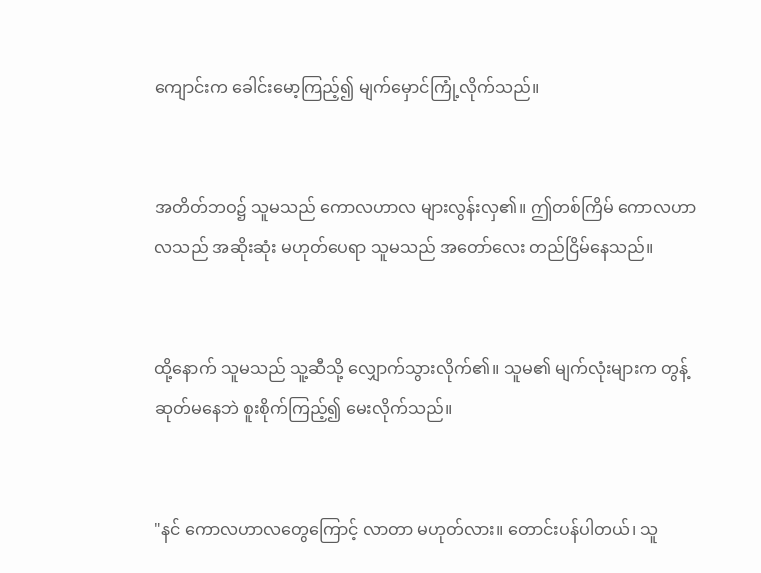ကျောင်းက ခေါင်းမော့ကြည့်၍ မျက်မှောင်ကြုံ့လိုက်သည်။


အတိတ်ဘဝ၌ သူမသည် ကောလဟာလ များလွန်းလှ၏။ ဤတစ်ကြိမ် ကောလဟာလသည် အဆိုးဆုံး မဟုတ်ပေရာ သူမသည် အတော်လေး တည်ငြိမ်နေသည်။


ထို့နောက် သူမသည် သူ့ဆီသို့ လျှောက်သွားလိုက်၏။ သူမ၏ မျက်လုံးများက တွန့်ဆုတ်မနေဘဲ စူးစိုက်ကြည့်၍ မေးလိုက်သည်။


"နင် ကောလဟာလတွေကြောင့် လာတာ မဟုတ်လား။ တောင်းပန်ပါတယ်၊ သူ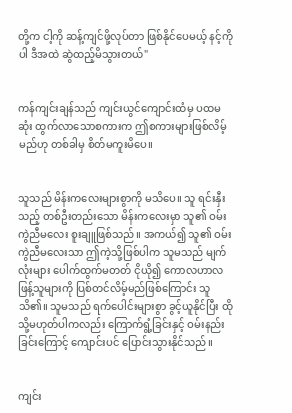တို့က ငါ့ကို ဆန့်ကျင်ဖို့လုပ်တာ ဖြစ်နိုင်ပေမယ့် နင့်ကိုပါ ဒီအထဲ ဆွဲထည့်မိသွားတယ်"


ကန်ကျင်းချန်သည် ကျင်းယွင်ကျောင်းထံမှ ပထမဆုံး ထွက်လာသောစကားက ဤစကားများဖြစ်လိမ့်မည်ဟု တစ်ခါမှ စိတ်မကူးမိပေ။


သူသည် မိန်းကလေးများစွာကို မသိပေ။ သူ ရင်းနှီးသည့် တစ်ဦးတည်းသော မိန်းကလေးမှာ သူ၏ ဝမ်းကွဲညီမလေး စူးချူဖြစ်သည်။ အကယ်၍ သူ၏ ဝမ်းကွဲညီမလေးသာ ဤကဲ့သို့ဖြစ်ပါက သူမသည် မျက်လုံးများ ပေါက်ထွက်မတတ် ငိုယို၍ ကောလဟာလဖြန့်သူများကို ပြစ်တင်လိမ့်မည်ဖြစ်ကြောင်း သူသိ၏။ သူမသည် ရက်ပေါင်းများစွာ ခွင့်ယူနိုင်ပြီး ထိုသို့မဟုတ်ပါကလည်း ကြောက်ရွံ့ခြင်းနှင့် ဝမ်းနည်းခြင်းကြောင့် ကျောင်းပင် ပြောင်းသွားနိုင်သည်။


ကျင်း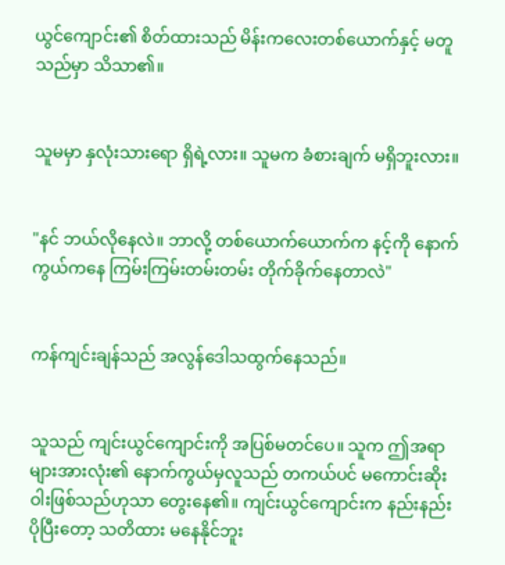ယွင်ကျောင်း၏ စိတ်ထားသည် မိန်းကလေးတစ်ယောက်နှင့် မတူသည်မှာ သိသာ၏။


သူမမှာ နှလုံးသားရော ရှိရဲ့လား။ သူမက ခံစားချက် မရှိဘူးလား။


"နင် ဘယ်လိုနေလဲ။ ဘာလို့ တစ်ယောက်ယောက်က နင့်ကို နောက်ကွယ်ကနေ ကြမ်းကြမ်းတမ်းတမ်း တိုက်ခိုက်နေတာလဲ"


ကန်ကျင်းချန်သည် အလွန်ဒေါသထွက်နေသည်။


သူသည် ကျင်းယွင်ကျောင်းကို အပြစ်မတင်ပေ။ သူက ဤအရာများအားလုံး၏ နောက်ကွယ်မှလူသည် တကယ်ပင် မကောင်းဆိုးဝါးဖြစ်သည်ဟုသာ တွေးနေ၏။ ကျင်းယွင်ကျောင်းက နည်းနည်းပိုပြီးတော့ သတိထား မနေနိုင်ဘူး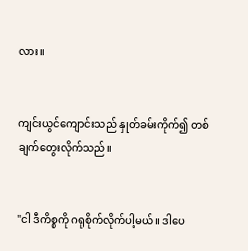လား။


ကျင်းယွင်ကျောင်းသည် နှုတ်ခမ်းကိုက်၍ တစ်ချက်တွေးလိုက်သည်။


"ငါ ဒီကိစ္စကို ဂရုစိုက်လိုက်ပါ့မယ်။ ဒါပေ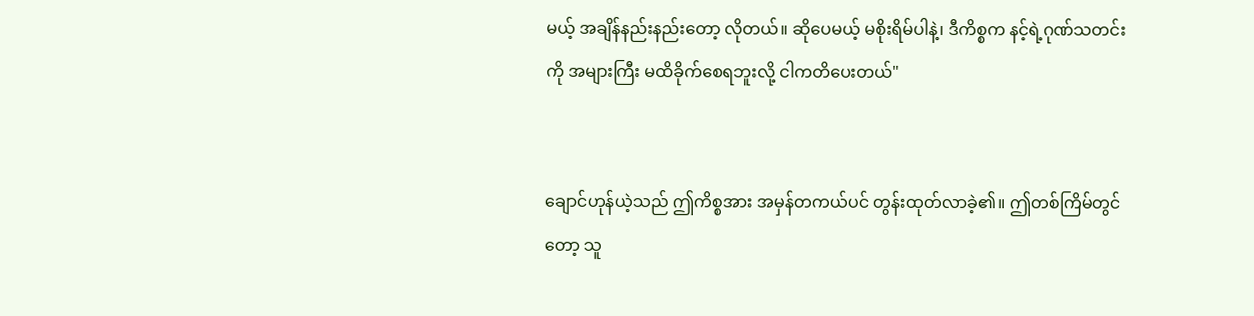မယ့် အချိန်နည်းနည်းတော့ လိုတယ်။ ဆိုပေမယ့် မစိုးရိမ်ပါနဲ့၊ ဒီကိစ္စက နင့်ရဲ့ဂုဏ်သတင်းကို အများကြီး မထိခိုက်စေရဘူးလို့ ငါကတိပေးတယ်"


ချောင်ဟုန်ယဲ့သည် ဤကိစ္စအား အမှန်တကယ်ပင် တွန်းထုတ်လာခဲ့၏။ ဤတစ်ကြိမ်တွင်တော့ သူ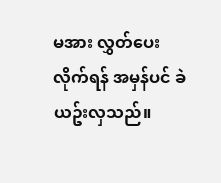မအား လွှတ်ပေးလိုက်ရန် အမှန်ပင် ခဲယဥ်းလှသည်။